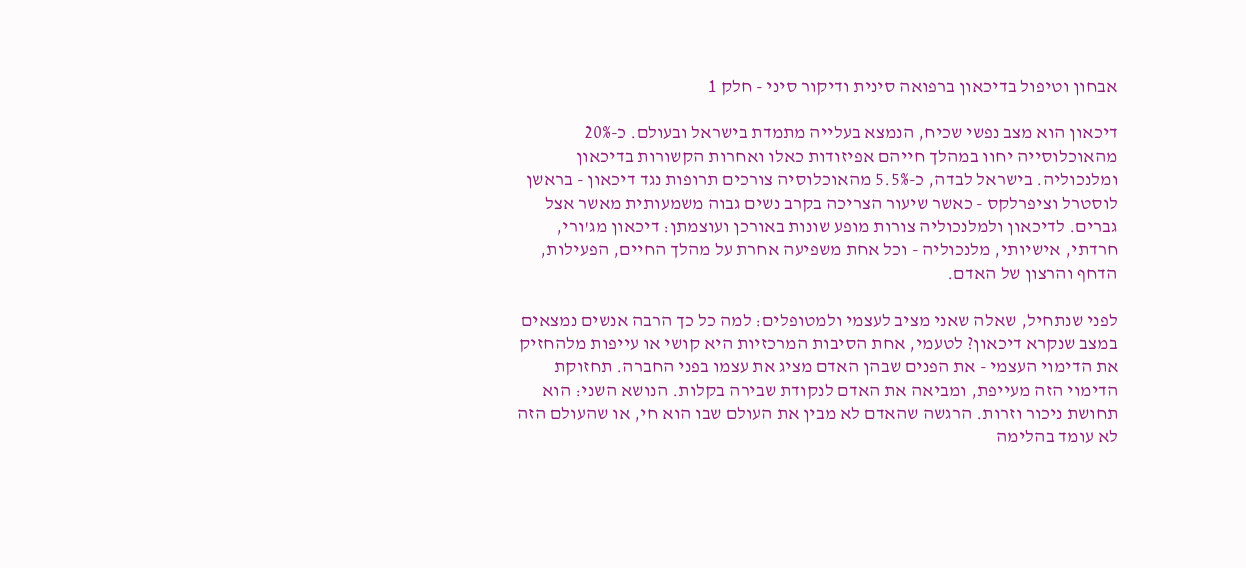אבחון וטיפול בדיכאון ברפואה סינית ודיקור סיני - חלק 1

דיכאון הוא מצב נפשי שכיח, הנמצא בעלייה מתמדת בישראל ובעולם. כ-20% מהאוכלוסייה יחוו במהלך חייהם אפיזודות כאלו ואחרות הקשורות בדיכאון ומלנכוליה. בישראל לבדה, כ-5.5% מהאוכלוסיה צורכים תרופות נגד דיכאון - בראשן לוסטרל וציפרלקס - כאשר שיעור הצריכה בקרב נשים גבוה משמעותית מאשר אצל גברים. לדיכאון ולמלנכוליה צורות מופע שונות באורכן ועוצמתן: דיכאון מג'ורי, חרדתי, אישיותי, מלנכוליה - וכל אחת משפיעה אחרת על מהלך החיים, הפעילות, הדחף והרצון של האדם.

לפני שנתחיל, שאלה שאני מציב לעצמי ולמטופלים: למה כל כך הרבה אנשים נמצאים במצב שנקרא דיכאון? לטעמי, אחת הסיבות המרכזיות היא קושי או עייפות מלהחזיק את הדימוי העצמי - את הפנים שבהן האדם מציג את עצמו בפני החברה. תחזוקת הדימוי הזה מעייפת, ומביאה את האדם לנקודת שבירה בקלות. הנושא השני: הוא תחושת ניכור וזרות. הרגשה שהאדם לא מבין את העולם שבו הוא חי, או שהעולם הזה לא עומד בהלימה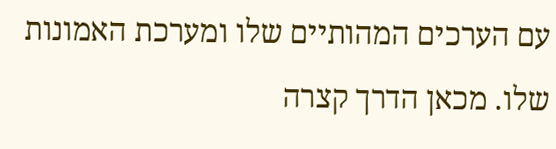עם הערכים המהותיים שלו ומערכת האמונות שלו. מכאן הדרך קצרה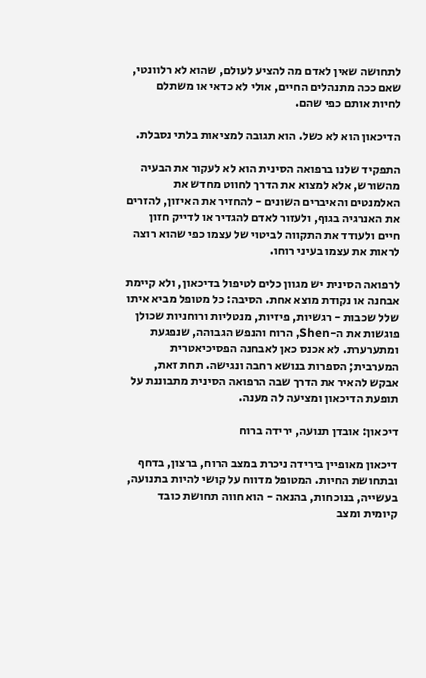לתחושה שאין לאדם מה להציע לעולם, שהוא לא רלוונטי, שאם ככה מתנהלים החיים, אולי לא כדאי או משתלם לחיות אותם כפי שהם.

הדיכאון הוא לא כשל. הוא תגובה למציאות בלתי נסבלת.

התפקיד שלנו ברפואה הסינית הוא לא לעקור את הבעיה מהשורש, אלא למצוא את הדרך לחווט מחדש את האלמנטים והאיברים השונים - להחזיר את האיזון, להזרים את האנרגיה בגוף, ולעזור לאדם להגדיר או לדייק חזון חיים ולעודד את התקווה לביטוי של עצמו כפי שהוא רוצה לראות את עצמו בעיני רוחו.

לרפואה הסינית יש מגוון כלים לטיפול בדיכאון, ולא קיימת אבחנה או נקודת מוצא אחת. הסיבה: כל מטופל מביא איתו שלל שכבות - רגשיות, פיזיות, מנטליות ורוחניות שכולן פוגשות את ה-Shen, הרוח והנפש הגבוהה, שנפגעת ומתערערת. לא אכנס כאן לאבחנה הפסיכיאטרית המערבית; הספרות בנושא רחבה ונגישה. תחת זאת, אבקש להאיר את הדרך שבה הרפואה הסינית מתבוננת על תופעת הדיכאון ומציעה לה מענה.

דיכאון: אובדן תנועה, ירידה ברוח

דיכאון מאופיין בירידה ניכרת במצב הרוח, ברצון, בדחף ובתחושת החיות. המטופל מדווח על קושי להיות בתנועה, בעשייה, בנוכחות, בהנאה - הוא חווה תחושת כובד קיומית ומצב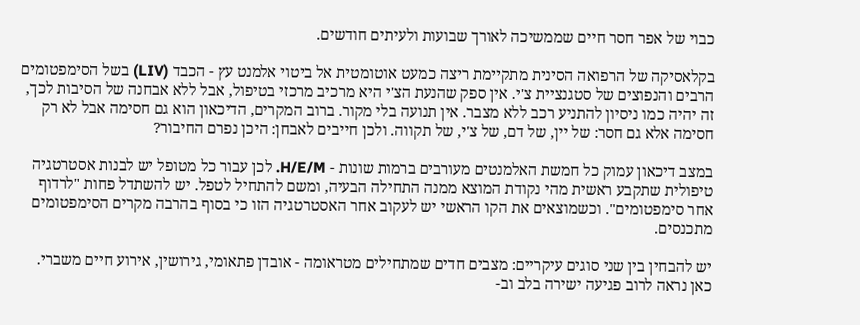כבוי של אפר חסר חיים שממשיכה לאורך שבועות ולעיתים חודשים.

בקלאסיקה של הרפואה הסינית מתקיימת ריצה כמעט אוטומטית אל ביטוי אלמנט עץ - הכבד (LIV) בשל הסימפטומים הרבים והנפוצים של סטגנציית צ'י. אין ספק שהנעת הצ'י היא מרכיב מרכזי בטיפול, אבל ללא אבחנה של הסיבות לכך, זה יהיה כמו ניסיון להתניע רכב ללא מצבר. אין תנועה בלי מקור. ברוב המקרים, הדיכאון הוא גם חסימה אבל לא רק חסימה אלא גם חסר: של יין, של דם, של צ'י, של תקווה. ולכן חייבים לאבחן: היכן נפרם החיבור?

במצב דיכאון עמוק כל חמשת האלמנטים מעורבים ברמות שונות - H/E/M. לכן עבור כל מטופל יש לבנות אסטרטגיה טיפולית שתקבע ראשית מהי נקודת המוצא ממנה התחילה הבעיה, ומשם להתחיל לטפל. יש להשתדל פחות "לרדוף אחר סימפטומים". וכשמוצאים את הקו הראשי יש לעקוב אחר האסטרטגיה הזו כי בסוף בהרבה מקרים הסימפטומים מתכנסים.

יש להבחין בין שני סוגים עיקריים: מצבים חדים שמתחילים מטראומה - אובדן פתאומי, גירושין, אירוע חיים משברי. כאן נראה לרוב פגיעה ישירה בלב וב-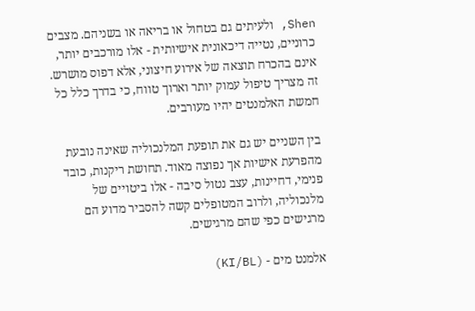Shen, ולעיתים גם בטחול או בריאה או בשניהם. מצבים כרוניים, נטייה דיכאונית אישיותית - אלו מורכבים יותר, אינם בהכרח תוצאה של אירוע חיצוני, אלא דפוס מושרש. זה מצריך טיפול עמוק יותר וארוך טווח, כי בדרך כלל כל חמשת האלמנטים יהיו מעורבים.

בין השניים יש גם את תופעת המלנכוליה שאינה נובעת מהפרעת אישיות אך נפוצה מאוד. תחושת ריקנות, כובד פנימי, דחיינות, עצב נטול סיבה - אלו ביטויים של מלנכוליה, ולרוב המטופלים קשה להסביר מדוע הם מרגישים כפי שהם מרגישים.

אלמנט מים - (KI/BL)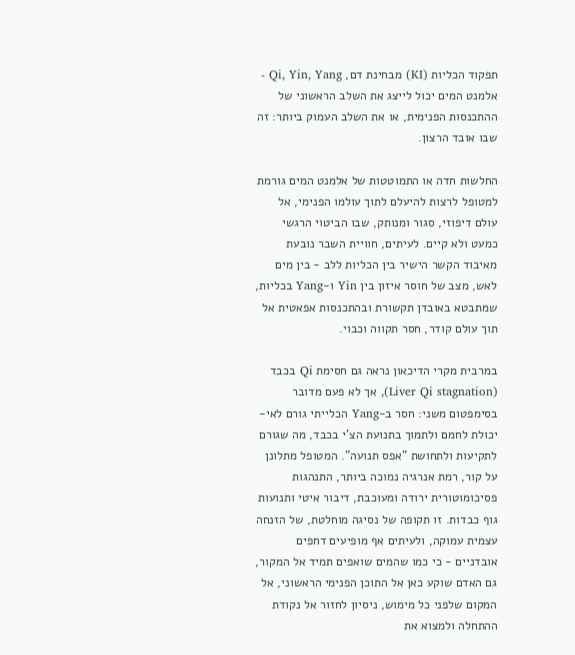תפקוד הכליות (KI) מבחינת דם, Qi, Yin, Yang - אלמנט המים יכול לייצג את השלב הראשוני של ההתכנסות הפנימית, או את השלב העמוק ביותר: זה שבו אובד הרצון.

החלשות חדה או התמוטטות של אלמנט המים גורמת למטופל לרצות להיעלם לתוך עולמו הפנימי, אל עולם דיפוזי, סגור ומנותק, שבו הביטוי הרגשי כמעט ולא קיים. לעיתים, חוויית השבר נובעת מאיבוד הקשר הישיר בין הכליות ללב - בין מים לאש, מצב של חוסר איזון בין Yin ו-Yang בכליות, שמתבטא באובדן תקשורת ובהתכנסות אפאטית אל תוך עולם קודר, חסר תקווה וכבוי.

במרבית מקרי הדיכאון נראה גם חסימת Qi בכבד (Liver Qi stagnation), אך לא פעם מדובר בסימפטום משני: חסר ב-Yang הכלייתי גורם לאי-יכולת לחמם ולתמוך בתנועת הצ'י בכבד, מה שגורם לתקיעות ולתחושת "אפס תנועה". המטופל מתלונן על קור, רמת אנרגיה נמוכה ביותר, התנהגות פסיכומוטורית ירודה ומעוכבת, דיבור איטי ותנועות גוף כבדות. זו תקופה של נסיגה מוחלטת, של הזנחה עצמית עמוקה, ולעיתים אף מופיעים דחפים אובדניים - כי כמו שהמים שואפים תמיד אל המקור, גם האדם שוקע כאן אל התוכן הפנימי הראשוני, אל המקום שלפני כל מימוש, ניסיון לחזור אל נקודת ההתחלה ולמצוא את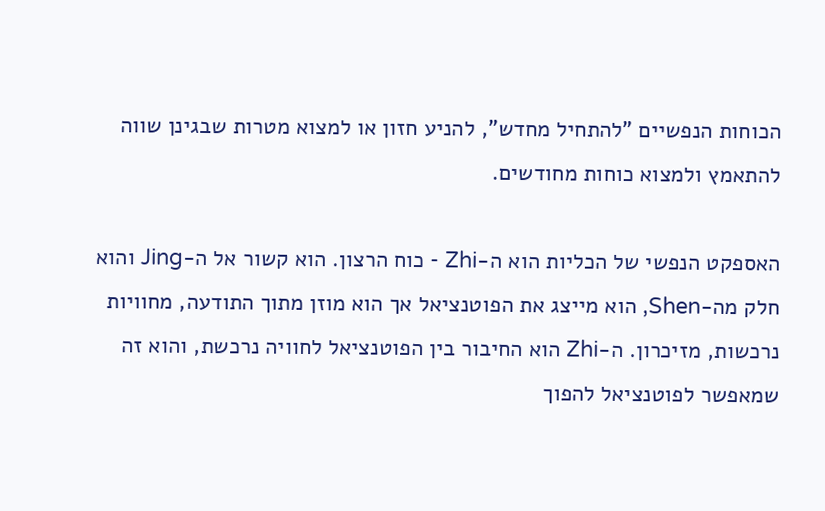הכוחות הנפשיים "להתחיל מחדש", להניע חזון או למצוא מטרות שבגינן שווה להתאמץ ולמצוא כוחות מחודשים.

האספקט הנפשי של הכליות הוא ה-Zhi - כוח הרצון. הוא קשור אל ה-Jing והוא חלק מה-Shen, הוא מייצג את הפוטנציאל אך הוא מוזן מתוך התודעה, מחוויות נרכשות, מזיכרון. ה-Zhi הוא החיבור בין הפוטנציאל לחוויה נרכשת, והוא זה שמאפשר לפוטנציאל להפוך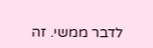לדבר ממשי. זה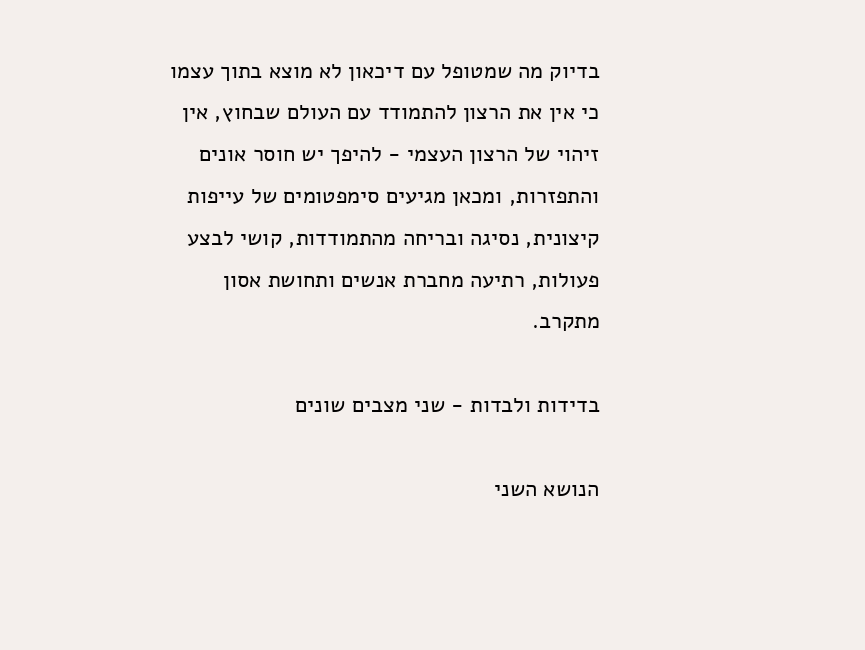בדיוק מה שמטופל עם דיכאון לא מוצא בתוך עצמו כי אין את הרצון להתמודד עם העולם שבחוץ, אין זיהוי של הרצון העצמי - להיפך יש חוסר אונים והתפזרות, ומכאן מגיעים סימפטומים של עייפות קיצונית, נסיגה ובריחה מהתמודדות, קושי לבצע פעולות, רתיעה מחברת אנשים ותחושת אסון מתקרב.

בדידות ולבדות - שני מצבים שונים

הנושא השני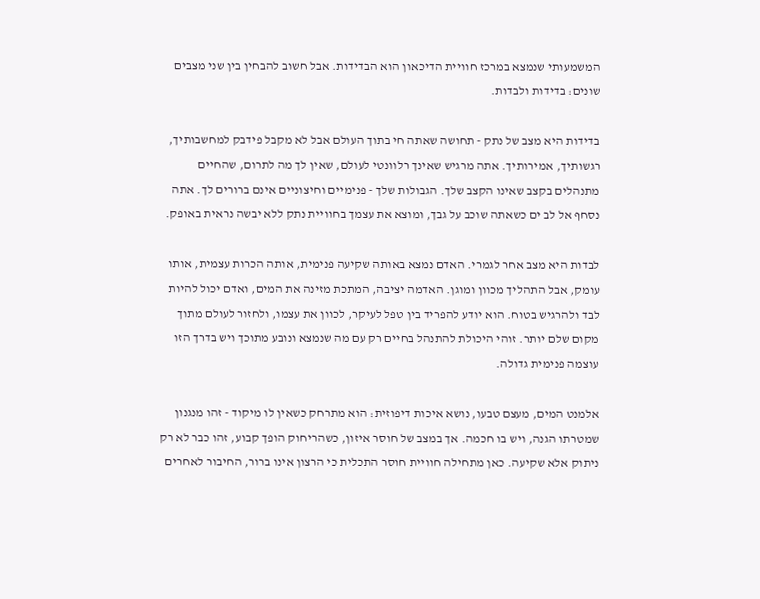המשמעותי שנמצא במרכז חוויית הדיכאון הוא הבדידות. אבל חשוב להבחין בין שני מצבים שונים: בדידות ולבדות.

בדידות היא מצב של נתק - תחושה שאתה חי בתוך העולם אבל לא מקבל פידבק למחשבותיך, רגשותיך, אמירותיך. אתה מרגיש שאינך רלוונטי לעולם, שאין לך מה לתרום, שהחיים מתנהלים בקצב שאינו הקצב שלך. הגבולות שלך - פנימיים וחיצוניים אינם ברורים לך. אתה נסחף אל לב ים כשאתה שוכב על גבך, ומוצא את עצמך בחוויית נתק ללא יבשה נראית באופק.

לבדות היא מצב אחר לגמרי. האדם נמצא באותה שקיעה פנימית, אותה הכרות עצמית, אותו עומק, אבל התהליך מכוון ומוגן. האדמה יציבה, המתכת מזינה את המים, ואדם יכול להיות לבד ולהרגיש בטוח. הוא יודע להפריד בין טפל לעיקר, לכוון את עצמו, ולחזור לעולם מתוך מקום שלם יותר. זוהי היכולת להתנהל בחיים רק עם מה שנמצא ונובע מתוכך ויש בדרך הזו עוצמה פנימית גדולה.

אלמנט המים, מעצם טבעו, נושא איכות דיפוזית: הוא מתרחק כשאין לו מיקוד - זהו מנגנון שמטרתו הגנה, ויש בו חכמה. אך במצב של חוסר איזון, כשהריחוק הופך קבוע, זהו כבר לא רק ניתוק אלא שקיעה. כאן מתחילה חוויית חוסר התכלית כי הרצון אינו ברור, החיבור לאחרים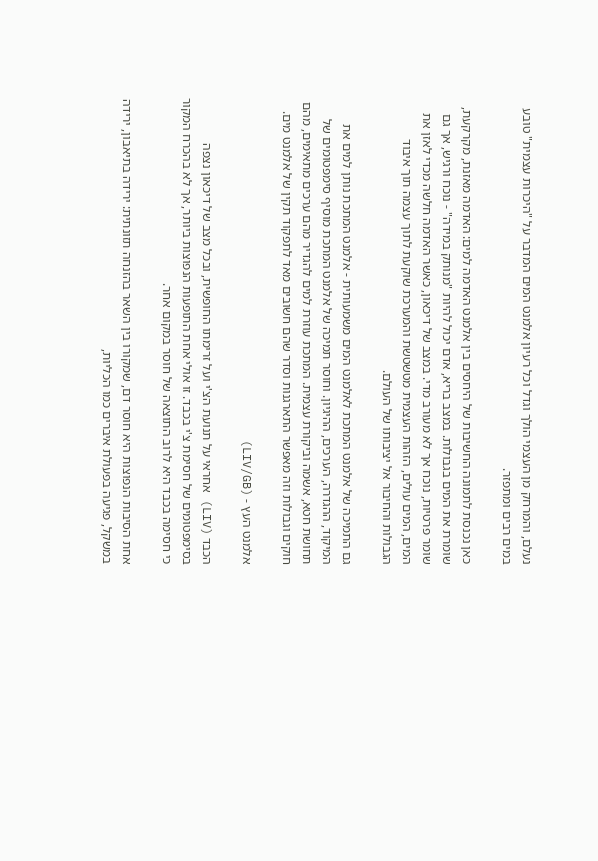נעלם, והמרחק מן העצמי הולך וגדל וכל רעיון אלמנט המים המדבר על "היכרות עצמית" טובע במים רבים ומתפזר.

כאן נכנסת לתמונה החשיבות של היחסים בין אלמנט האדמה למים: האדמה מאזנת, מקרקעת, שומרת את המים בגבולות. במצב בריא, אדם יכול להיות "מנותק במידה" - נוכח ורגיש, אך גם שומר פרטיות, נוכח אך לא מעורב מדי. במצב של דיכאון, כאשר האדמה חלשה מכדי לאזן את המים, המים עולים, הזהות העצמית מטשטשת והמערכת שוקעת לתוך עצמה תוך איבוד הגבולות והחיבור אל יציבותו של העולם.

גם התמיכה של אלמנט המתכת לאלמנט המים משמעותית - אלמנט המתכת נותן למים את המיקוד, ההגדרה, הערכים, ההיגיון. וחוסר תמיכה של אלמנט המתכת מוסיף סימפטומים של תחושת חטא, אשמה וביקורת עצמית. המתכת עוזרת למים להגדיר מהם ערכים מתאימים, מהם חוקים וגבולות וזה מאפשר התארגנות וסדר שהם חשובים מאד לתפקוד תקין של אלמנט מים.

אלמנט העץ - (LIV/GB)

הכבד (LIV) אחראי על תנועת הצ'י ועל זרימתו החופשית, ובכל מצב של דיכאון נצפה בסימפטומים של חסימת צ'י בכבד. זו אולי אחת התופעות הנפוצות ביותר, אך לא בהכרח המקור כי חסימה בכבד היא לרוב התוצאה של חוסר במקום אחר.

אחת הסיבות הנפוצות היא חוסר דם, שמקורו בין השאר בהזנחה תזונתית: ירידה בתיאבון, ירידה במשקל, פגיעה בפעולת איברים כמו הכליות,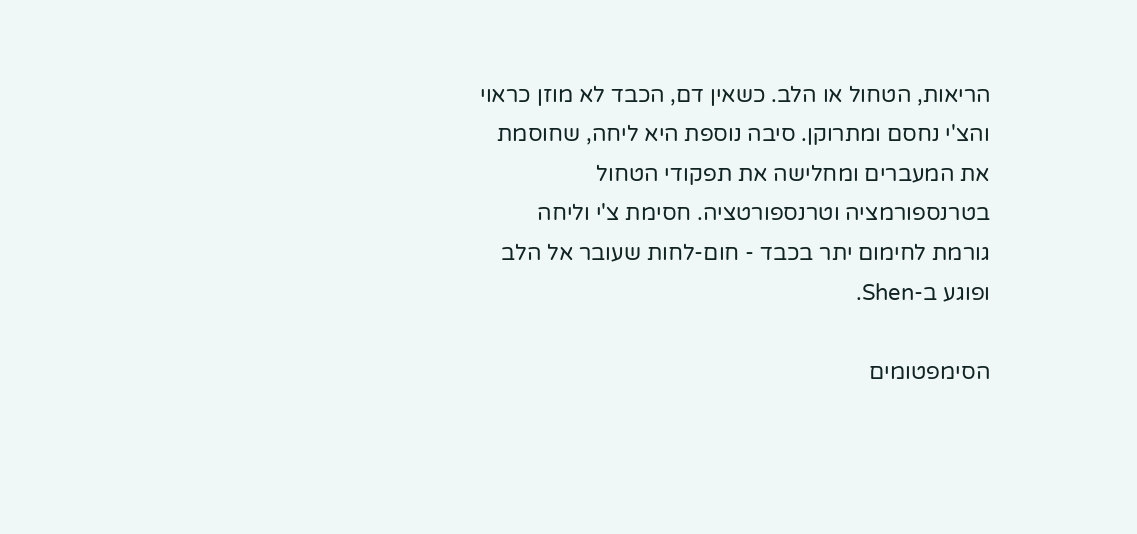הריאות, הטחול או הלב. כשאין דם, הכבד לא מוזן כראוי והצ'י נחסם ומתרוקן. סיבה נוספת היא ליחה, שחוסמת את המעברים ומחלישה את תפקודי הטחול בטרנספורמציה וטרנספורטציה. חסימת צ'י וליחה גורמת לחימום יתר בכבד - חום-לחות שעובר אל הלב ופוגע ב-Shen.

הסימפטומים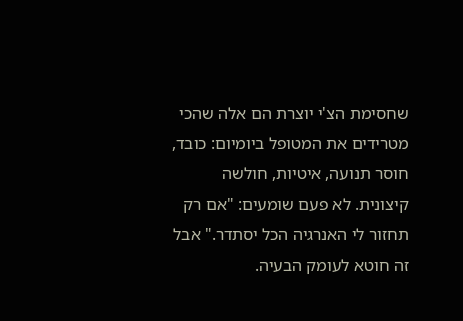שחסימת הצ'י יוצרת הם אלה שהכי מטרידים את המטופל ביומיום: כובד, חוסר תנועה, איטיות, חולשה קיצונית. לא פעם שומעים: "אם רק תחזור לי האנרגיה הכל יסתדר." אבל זה חוטא לעומק הבעיה.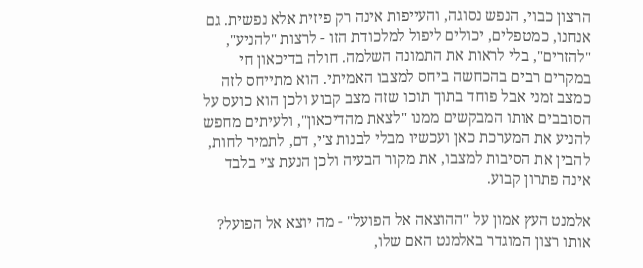הרצון כבוי, הנפש נסוגה, והעייפות אינה רק פיזית אלא נפשית. גם אנחנו, כמטפלים, יכולים ליפול למלכודת הזו - לרצות "להניע", "להזרים", בלי לראות את התמונה השלמה. חולה בדיכאון חי במקרים רבים בהכחשה ביחס למצבו האמיתי. הוא מתייחס לזה כמצב זמני אבל פוחד בתוך תוכו שזה מצב קבוע ולכן הוא כועס על הסובבים אותו המבקשים ממנו "לצאת מהדיכאון", ולעיתים מחפש להניע את המערכת כאן ועכשיו מבלי לבנות צ'י, דם, לתמיר לחות, להבין את הסיבות למצבו, את מקור הבעיה ולכן הנעת צ'י בלבד אינה פתרון קבוע.

אלמנט העץ אמון על "ההוצאה אל הפועל" - מה יוצא אל הפועל? אותו רצון המוגדר באלמנט האם שלו,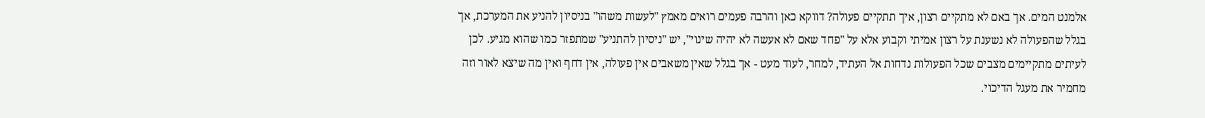אלמנט המים. אך באם לא מתקיים רצון, איך תתקיים פעולה? דווקא כאן והרבה פעמים רואים מאמץ "לעשות משהו" בניסיון להניע את המערכת, אך בגלל שהפעולה לא נשענת על רצון אמיתי וקבוע אלא על "פחד שאם לא אעשה לא יהיה שינוי", יש "ניסיון להתניע" שמתפזר כמו שהוא מגיע. לכן לעיתים מתקיימים מצבים שכל הפעולות נדחות אל העתיד, למחר, לעוד מעט - אך בגלל שאין משאבים אין פעולה, אין דחף ואין מה שיצא לאור וזה מחמיר את מעגל הדיכוי.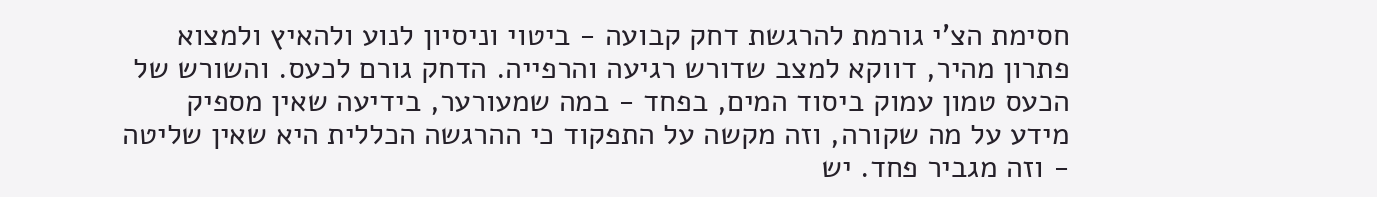חסימת הצ'י גורמת להרגשת דחק קבועה - ביטוי וניסיון לנוע ולהאיץ ולמצוא פתרון מהיר, דווקא למצב שדורש רגיעה והרפייה. הדחק גורם לכעס. והשורש של הכעס טמון עמוק ביסוד המים, בפחד - במה שמעורער, בידיעה שאין מספיק מידע על מה שקורה, וזה מקשה על התפקוד כי ההרגשה הכללית היא שאין שליטה - וזה מגביר פחד. יש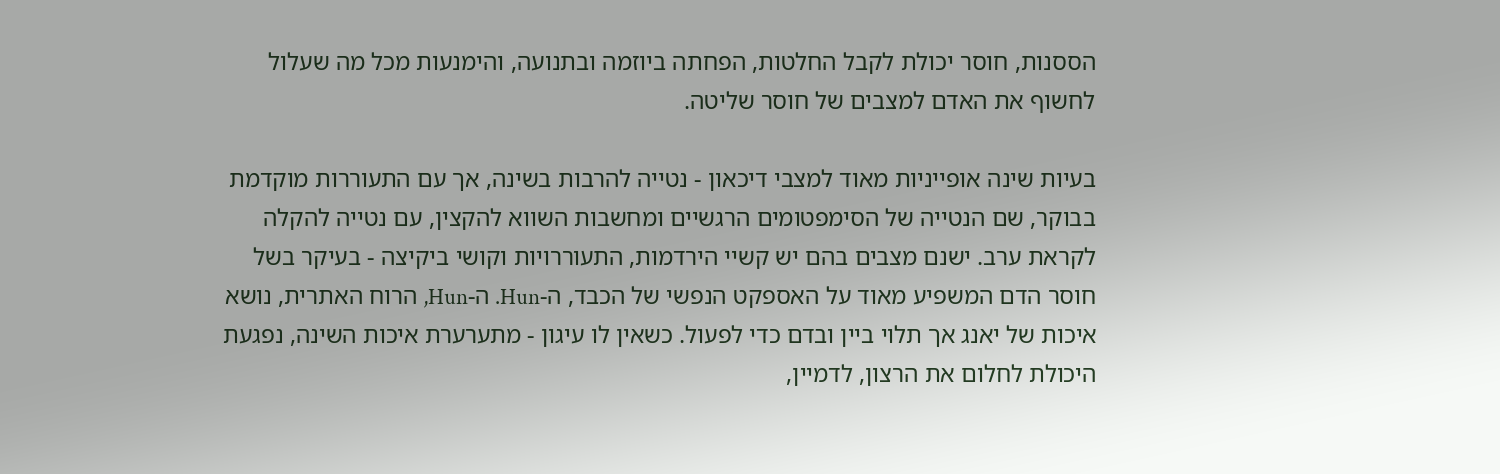הססנות, חוסר יכולת לקבל החלטות, הפחתה ביוזמה ובתנועה, והימנעות מכל מה שעלול לחשוף את האדם למצבים של חוסר שליטה.

בעיות שינה אופייניות מאוד למצבי דיכאון - נטייה להרבות בשינה, אך עם התעוררות מוקדמת בבוקר, שם הנטייה של הסימפטומים הרגשיים ומחשבות השווא להקצין, עם נטייה להקלה לקראת ערב. ישנם מצבים בהם יש קשיי הירדמות, התעוררויות וקושי ביקיצה - בעיקר בשל חוסר הדם המשפיע מאוד על האספקט הנפשי של הכבד, ה-Hun. ה-Hun, הרוח האתרית, נושא איכות של יאנג אך תלוי ביין ובדם כדי לפעול. כשאין לו עיגון - מתערערת איכות השינה, נפגעת היכולת לחלום את הרצון, לדמיין,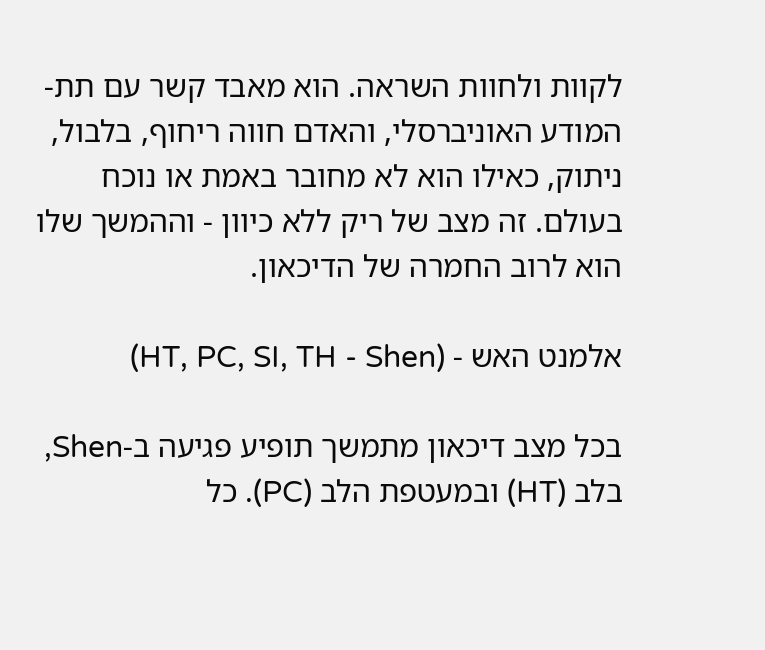לקוות ולחוות השראה. הוא מאבד קשר עם תת-המודע האוניברסלי, והאדם חווה ריחוף, בלבול, ניתוק, כאילו הוא לא מחובר באמת או נוכח בעולם. זה מצב של ריק ללא כיוון - וההמשך שלו הוא לרוב החמרה של הדיכאון.

אלמנט האש - (HT, PC, SI, TH - Shen)

בכל מצב דיכאון מתמשך תופיע פגיעה ב-Shen, בלב (HT) ובמעטפת הלב (PC). כל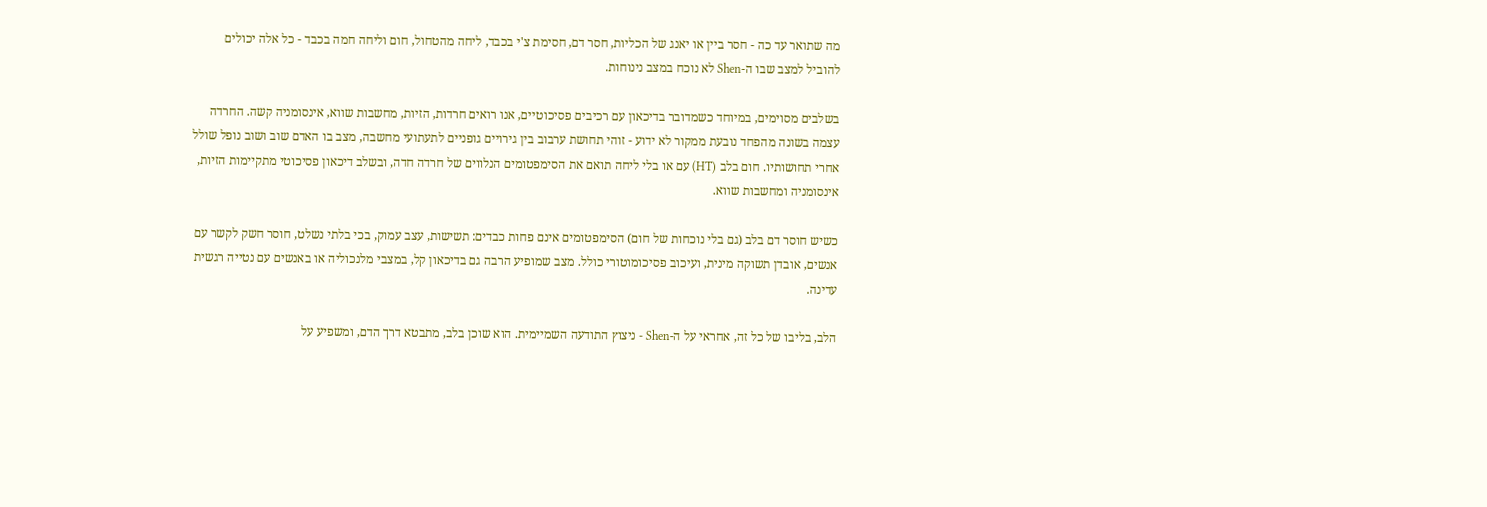מה שתואר עד כה - חסר ביין או יאנג של הכליות, חסר דם, חסימת צ'י בכבד, ליחה מהטחול, חום וליחה חמה בכבד - כל אלה יכולים להוביל למצב שבו ה-Shen לא נוכח במצב נינוחות.

בשלבים מסוימים, במיוחד כשמדובר בדיכאון עם רכיבים פסיכוטיים, אנו רואים חרדות, הזיות, מחשבות שווא, אינסומניה קשה. החרדה עצמה בשונה מהפחד נובעת ממקור לא ידוע - זוהי תחושת ערבוב בין גירויים גופניים לתעתועי מחשבה, מצב בו האדם שוב ושוב נופל שולל אחרי תחושותיו. חום בלב (HT) עם או בלי ליחה תואם את הסימפטומים הנלווים של חרדה חדה, ובשלב דיכאון פסיכוטי מתקיימות הזיות, אינסומניה ומחשבות שווא.

כשיש חוסר דם בלב (גם בלי נוכחות של חום) הסימפטומים אינם פחות כבדים: תשישות, עצב עמוק, בכי בלתי נשלט, חוסר חשק לקשר עם אנשים, אובדן תשוקה מינית, ועיכוב פסיכומוטורי כולל. מצב שמופיע הרבה גם בדיכאון קל, במצבי מלנכוליה או באנשים עם נטייה רגשית עדינה.

הלב, בליבו של כל זה, אחראי על ה-Shen - ניצוץ התודעה השמיימית. הוא שוכן בלב, מתבטא דרך הדם, ומשפיע על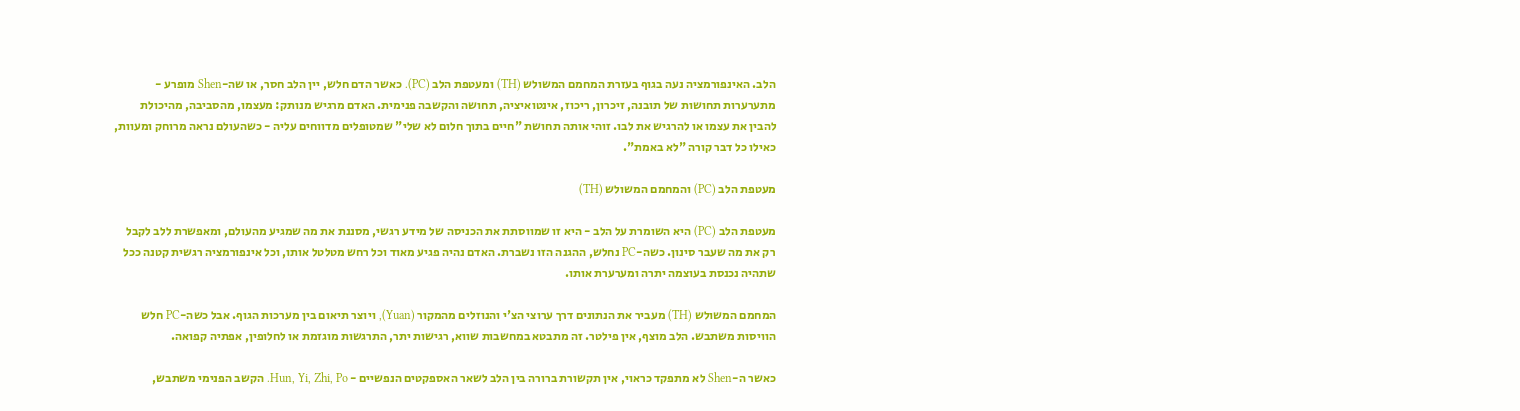הלב. האינפורמציה נעה בגוף בעזרת המחמם המשולש (TH) ומעטפת הלב (PC). כאשר הדם חלש, יין הלב חסר, או שה-Shen מופרע - מתערערות תחושות של תובנה, זיכרון, ריכוז, אינטואיציה, תחושה והקשבה פנימית. האדם מרגיש מנותק: מעצמו, מהסביבה, מהיכולת להבין את עצמו או להרגיש את לבו. זוהי אותה תחושת "חיים בתוך חלום לא שלי" שמטופלים מדווחים עליה - כשהעולם נראה מרוחק ומעוות, כאילו כל דבר קורה "לא באמת".

מעטפת הלב (PC) והמחמם המשולש (TH)

מעטפת הלב (PC) היא השומרת על הלב - היא זו שמווסתת את הכניסה של מידע רגשי, מסננת את מה שמגיע מהעולם, ומאפשרת ללב לקבל רק את מה שעבר סינון. כשה-PC נחלש, ההגנה הזו נשברת. האדם נהיה פגיע מאוד וכל רחש מטלטל אותו, וכל אינפורמציה רגשית קטנה ככל שתהיה נכנסת בעוצמה יתרה ומערערת אותו.

המחמם המשולש (TH) מעביר את הנתונים דרך ערוצי הצ'י והנוזלים מהמקור (Yuan), ויוצר תיאום בין מערכות הגוף. אבל כשה-PC חלש הוויסות משתבש. הלב מוצף, אין פילטר. זה מתבטא במחשבות שווא, רגישות יתר, התרגשות מוגזמת או לחלופין, אפתיה קפואה.

כאשר ה-Shen לא מתפקד כראוי, אין תקשורת ברורה בין הלב לשאר האספקטים הנפשיים - Hun, Yi, Zhi, Po. הקשב הפנימי משתבש,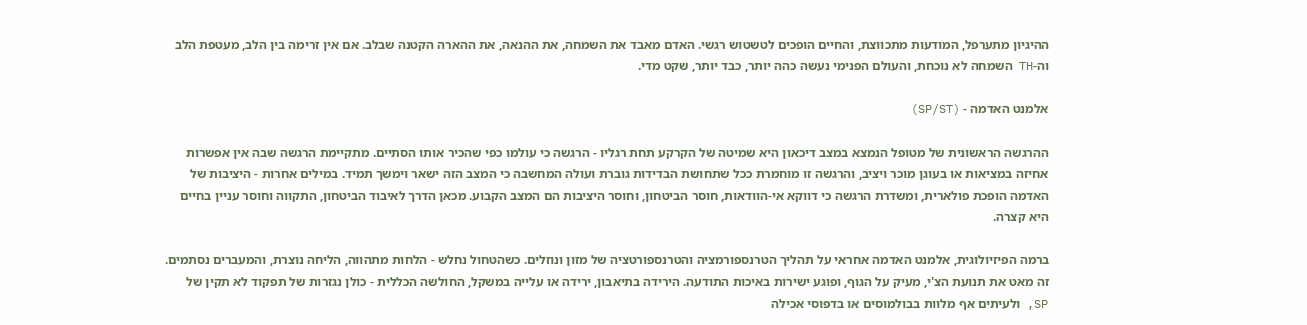ההיגיון מתערפל, המודעות מתכווצת, והחיים הופכים לטשטוש רגשי. האדם מאבד את השמחה, את ההנאה, את ההארה הקטנה שבלב. אם אין זרימה בין הלב, מעטפת הלב וה-TH השמחה לא נוכחת, והעולם הפנימי נעשה כהה יותר, כבד יותר, שקט מדי.

אלמנט האדמה - (SP/ST)

ההרגשה הראשונית של מטופל הנמצא במצב דיכאון היא שמיטה של הקרקע תחת רגליו - הרגשה כי עולמו כפי שהכיר אותו הסתיים. מתקיימת הרגשה שבה אין אפשרות אחיזה במציאות או בעוגן מוכר ויציב, והרגשה זו מוחמרת ככל שתחושת הבדידות גוברת ועולה המחשבה כי המצב הזה ישאר וימשך תמיד. במילים אחרות - היציבות של האדמה הופכת פולארית, ומשדרת הרגשה כי דווקא אי-הוודאות, חוסר הביטחון, וחוסר היציבות הם המצב הקבוע. מכאן הדרך לאיבוד הביטחון, התקווה וחוסר עניין בחיים היא קצרה.

ברמה הפיזיולוגית, אלמנט האדמה אחראי על תהליך הטרנספורמציה והטרנספורטציה של מזון ונוזלים. כשהטחול נחלש - הלחות מתהווה, הליחה נוצרת, והמעברים נסתמים. זה מאט את תנועת הצ'י, מעיק על הגוף, ופוגע ישירות באיכות התודעה. הירידה בתיאבון, ירידה או עלייה במשקל, החולשה הכללית - כולן נגזרות של תפקוד לא תקין של SP, ולעיתים אף מלוות בבולמוסים או בדפוסי אכילה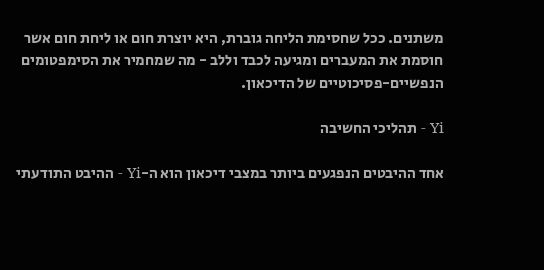משתנים. ככל שחסימת הליחה גוברת, היא יוצרת חום או ליחת חום אשר חוסמת את המעברים ומגיעה לכבד וללב - מה שמחמיר את הסימפטומים הנפשיים-פסיכוטיים של הדיכאון.

Yi - תהליכי החשיבה

אחד ההיבטים הנפגעים ביותר במצבי דיכאון הוא ה-Yi - ההיבט התודעתי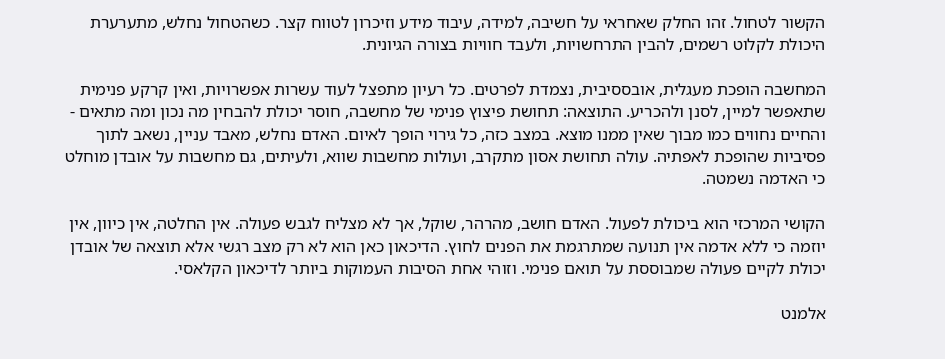הקשור לטחול. זהו החלק שאחראי על חשיבה, למידה, עיבוד מידע וזיכרון לטווח קצר. כשהטחול נחלש, מתערערת היכולת לקלוט רשמים, להבין התרחשויות, ולעבד חוויות בצורה הגיונית.

המחשבה הופכת מעגלית, אובססיבית, נצמדת לפרטים. כל רעיון מתפצל לעוד עשרות אפשרויות, ואין קרקע פנימית שתאפשר למיין, לסנן ולהכריע. התוצאה: תחושת פיצוץ פנימי של מחשבה, חוסר יכולת להבחין מה נכון ומה מתאים - והחיים נחווים כמו מבוך שאין ממנו מוצא. במצב כזה, כל גירוי הופך לאיום. האדם נחלש, מאבד עניין, נשאב לתוך פסיביות שהופכת לאפתיה. עולה תחושת אסון מתקרב, ועולות מחשבות שווא, ולעיתים, גם מחשבות על אובדן מוחלט כי האדמה נשמטה.

הקושי המרכזי הוא ביכולת לפעול. האדם חושב, מהרהר, שוקל, אך לא מצליח לגבש פעולה. אין החלטה, אין כיוון, אין יוזמה כי ללא אדמה אין תנועה שמתרגמת את הפנים לחוץ. הדיכאון כאן הוא לא רק מצב רגשי אלא תוצאה של אובדן יכולת לקיים פעולה שמבוססת על תואם פנימי. וזוהי אחת הסיבות העמוקות ביותר לדיכאון הקלאסי.

אלמנט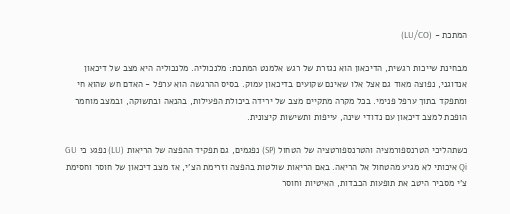המתכת - (LU/CO)

מבחינת שייכות רגשית, הדיכאון הוא נגזרת של רגש אלמנט המתכת: מלנכוליה. מלנכוליה היא מצב של דיכאון אנדוגני, נפוצה מאוד גם אצל אלו שאינם שקועים בדיכאון עמוק. בסיס ההרגשה הוא ערפל - האדם חש שהוא חי ומתפקד בתוך ערפל פנימי. בכל מקרה מתקיים מצב של ירידה ביכולת הפעילות, בהנאה ובתשוקה, ובמצב מוחמר הופכת למצב דיכאון עם נדודי שינה, עייפות ותשישות קיצונית.

כשתהליכי הטרנספורמציה והטרנספורטציה של הטחול (SP) נפגמים, גם תפקיד ההפצה של הריאות (LU) נפגע כי GU Qi איכותי לא מגיע מהטחול אל הריאה. באם הריאות שולטות בהפצה וזרימת הצ'י, אז מצב דיכאון של חוסר וחסימת צ'י מסביר היטב את תופעות הכבדות, האיטיות וחוסר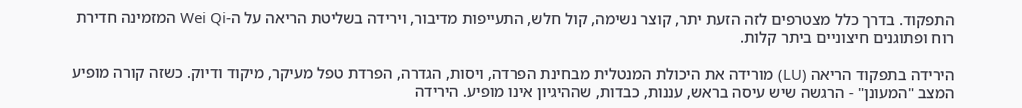התפקוד. בדרך כלל מצטרפים לזה הזעת יתר, קוצר נשימה, קול חלש, התעייפות מדיבור, וירידה בשליטת הריאה על ה-Wei Qi המזמינה חדירת רוח ופתוגנים חיצוניים ביתר קלות.

הירידה בתפקוד הריאה (LU) מורידה את היכולת המנטלית מבחינת הפרדה, ויסות, הגדרה, הפרדת טפל מעיקר, מיקוד ודיוק. כשזה קורה מופיע המצב "המעונן" - הרגשה שיש עיסה בראש, עננות, כבדות, שההיגיון אינו מופיע. הירידה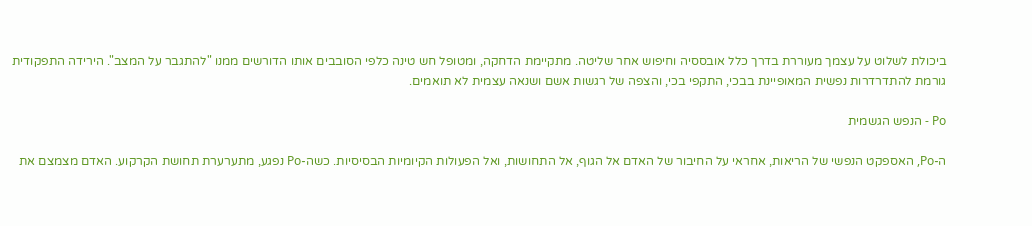ביכולת לשלוט על עצמך מעוררת בדרך כלל אובססיה וחיפוש אחר שליטה. מתקיימת הדחקה, ומטופל חש טינה כלפי הסובבים אותו הדורשים ממנו "להתגבר על המצב". הירידה התפקודית גורמת להתדרדרות נפשית המאופיינת בבכי, התקפי בכי, והצפה של רגשות אשם ושנאה עצמית לא תואמים.

Po - הנפש הגשמית

ה-Po, האספקט הנפשי של הריאות, אחראי על החיבור של האדם אל הגוף, אל התחושות, ואל הפעולות הקיומיות הבסיסיות. כשה-Po נפגע, מתערערת תחושת הקרקוע. האדם מצמצם את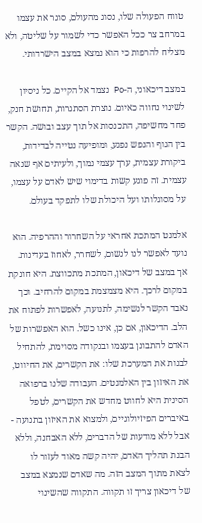טווח הפעולה שלו, נסוג מהעולם, סוגר את עצמו במרחב צר ככל האפשר כדי לשמור על שליטה, ולא מצליח להרפות כי הוא נמצא במצב הישרדותי.

במצב דיכאוני, ה-Po נצמד אל הקיים. כל ניסיון לשינוי נחווה כאיום. נוצרת הסתגרות, תחושת חנק, פחד מחשיפה, התכנסות אל תוך עצב ובושה. הקשר בין הגוף והנפש נפגע, ומופיעה נטייה לבדידות, ביקורת עצמית, ערך עצמי נמוך, ולעיתים אף שנאה עצמית. זה פוגע קשות בדימוי שיש לאדם על עצמו, על מסוגלותו ועל היכולת שלו לתפקד בעולם.

אלמנט המתכת אחראי על השחרור וההרפיה. הוא נועד לאפשר לנו לנשום, לשחרר, לאחוז בעדינות. אך במצב של דיכאון, המתכת מתכווצת. היא חונקת במקום לרכך. היא מצמצמת במקום להרחיב. וכך נאבד הקשר לנשימה, לתנועה, לאפשרות לפתוח את הלב. הדיכאון, אם כן, אינו כשל. הוא האפשרות של האדם להתבונן בעצמו ובנקודה מסוימת, להתחיל לבנות את המערכת שלו: את הקשרים, את החיווט, את האיזון בין האלמנטים. העבודה שלנו ברפואה הסינית היא לחווט מחדש את הקשרים, לטפל באיברים הפיזיולוגיים, ולמצוא את האיזון בתנועה - אבל ללא מודעות של הדברים, ללא האבחנה, וללא הבנת תהליך האדם, יהיה קשה מאוד לעזור לו לצאת מתוך המצב הזה. מה שאדם שנמצא במצב של דיכאון צריך זו תקווה. התקווה שהשינוי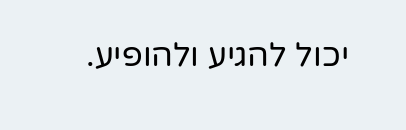יכול להגיע ולהופיע.